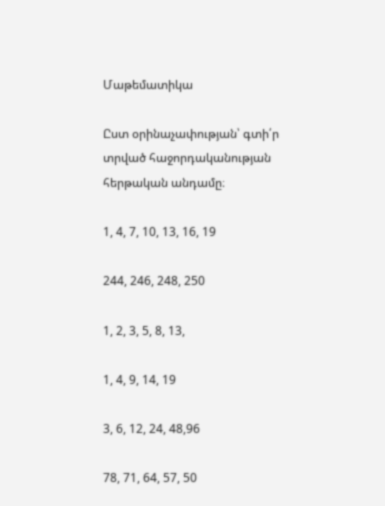Մաթեմատիկա

Ըստ օրինաչափության՝ գտի՛ր տրված հաջորդականության հերթական անդամը։

1, 4, 7, 10, 13, 16, 19

244, 246, 248, 250

1, 2, 3, 5, 8, 13,

1, 4, 9, 14, 19

3, 6, 12, 24, 48,96

78, 71, 64, 57, 50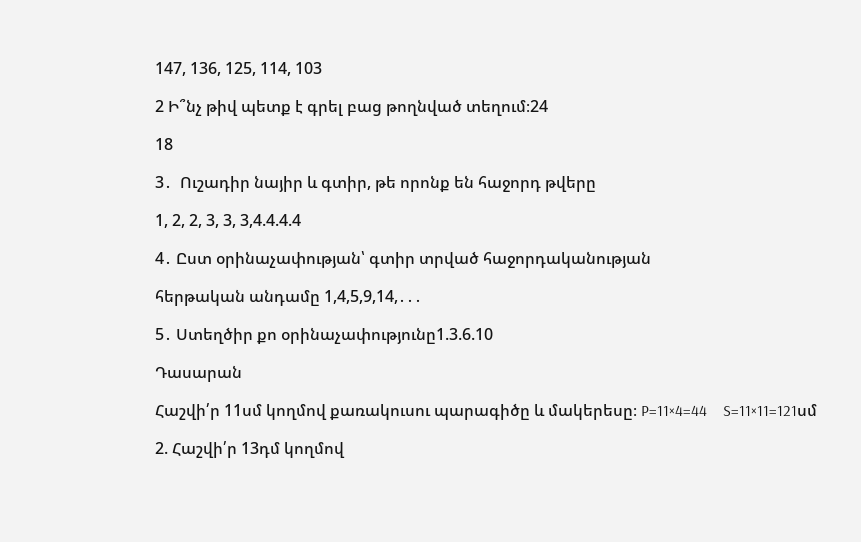147, 136, 125, 114, 103

2 Ի՞նչ թիվ պետք է գրել բաց թողնված տեղում։24

18

3․  Ուշադիր նայիր և գտիր, թե որոնք են հաջորդ թվերը

1, 2, 2, 3, 3, 3,4.4.4.4

4․ Ըստ օրինաչափության՝ գտիր տրված հաջորդականության

հերթական անդամը 1,4,5,9,14,․․․

5․ Ստեղծիր քո օրինաչափությունը1.3.6.10

Դասարան

Հաշվի՛ր 11սմ կողմով քառակուսու պարագիծը և մակերեսը։ P=11×4=44    S=11×11=121սմ

2. Հաշվի՛ր 13դմ կողմով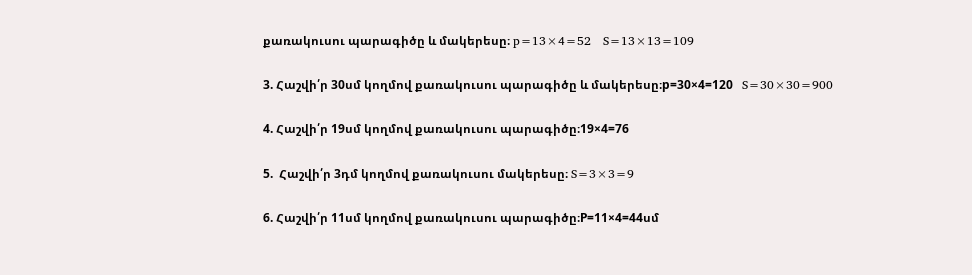քառակուսու պարագիծը և մակերեսը։ p=13×4=52   S=13×13=109

3. Հաշվի՛ր 30սմ կողմով քառակուսու պարագիծը և մակերեսը։p=30×4=120   S=30×30=900

4. Հաշվի՛ր 19սմ կողմով քառակուսու պարագիծը։19×4=76

5.  Հաշվի՛ր 3դմ կողմով քառակուսու մակերեսը։ S=3×3=9

6. Հաշվի՛ր 11սմ կողմով քառակուսու պարագիծը։P=11×4=44սմ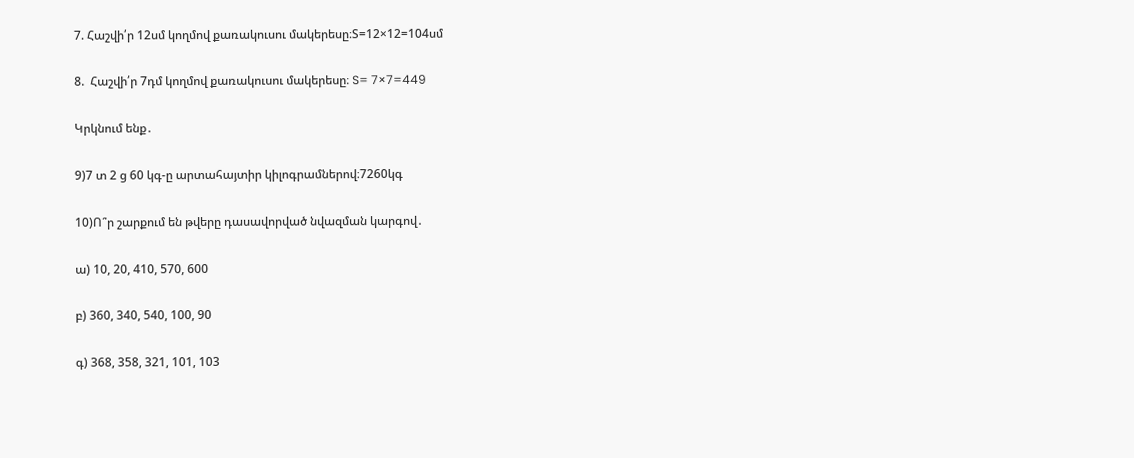7. Հաշվի՛ր 12սմ կողմով քառակուսու մակերեսը։S=12×12=104սմ

8.  Հաշվի՛ր 7դմ կողմով քառակուսու մակերեսը։ S= 7×7=449

Կրկնում ենք․

9)7 տ 2 ց 60 կգ-ը արտահայտիր կիլոգրամներով։7260կգ

10)Ո՞ր շարքում են թվերը դասավորված նվազման կարգով․

ա) 10, 20, 410, 570, 600

բ) 360, 340, 540, 100, 90

գ) 368, 358, 321, 101, 103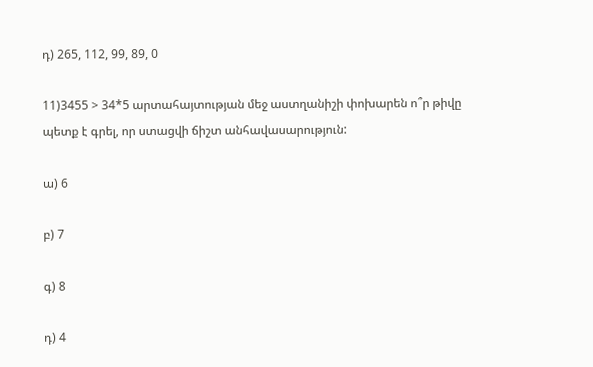դ) 265, 112, 99, 89, 0

11)3455 > 34*5 արտահայտության մեջ աստղանիշի փոխարեն ո՞ր թիվը պետք է գրել, որ ստացվի ճիշտ անհավասարություն:

ա) 6

բ) 7

գ) 8

դ) 4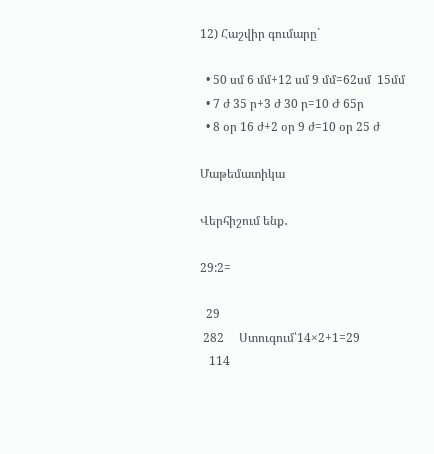12) Հաշվիր գումարը`

  • 50 սմ 6 մմ+12 սմ 9 մմ=62սմ  15մմ
  • 7 ժ 35 ր+3 ժ 30 ր=10 Ժ 65ր
  • 8 օր 16 ժ+2 օր 9 ժ=10 օր 25 ժ

Մաթեմատիկա

Վերհիշում ենք․

29:2=

  29
 282     Ստուգում՝14×2+1=29
   114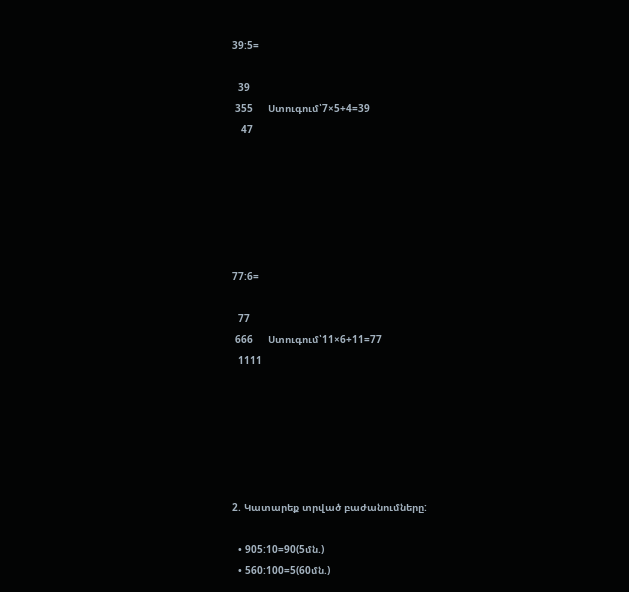39:5=

  39
 355     Ստուգում՝7×5+4=39
   47






77:6=

  77
 666     Ստուգում՝11×6+11=77
  1111






2. Կատարեք տրված բաժանումները:

  • 905:10=90(5մն.)
  • 560:100=5(60մն.)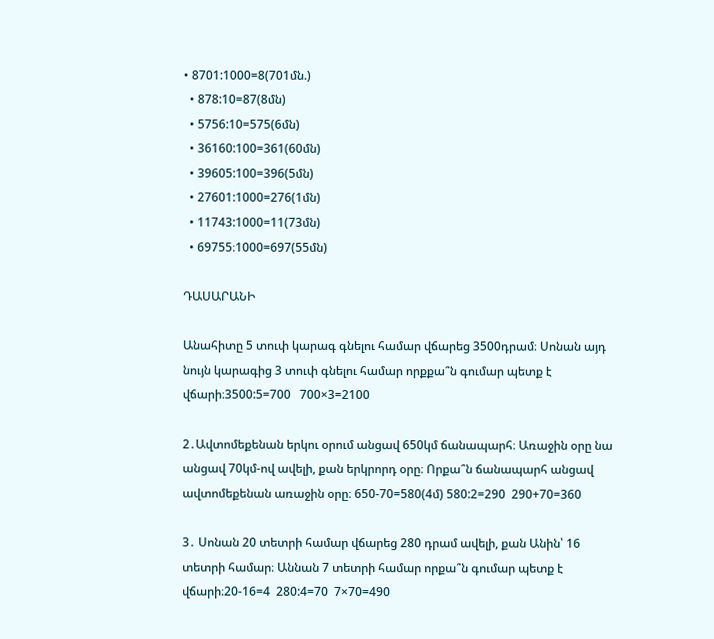• 8701:1000=8(701մն.)
  • 878:10=87(8մն)
  • 5756:10=575(6մն)
  • 36160:100=361(60մն)
  • 39605:100=396(5մն)
  • 27601:1000=276(1մն)
  • 11743:1000=11(73մն)
  • 69755։1000=697(55մն)

ԴԱՍԱՐԱՆԻ

Անահիտը 5 տուփ կարագ գնելու համար վճարեց 3500դրամ։ Սոնան այդ նույն կարագից 3 տուփ գնելու համար որքքա՞ն գումար պետք է վճարի։3500:5=700   700×3=2100

2․Ավտոմեքենան երկու օրում անցավ 650կմ ճանապարհ։ Առաջին օրը նա անցավ 70կմ-ով ավելի, քան երկրորդ օրը։ Որքա՞ն ճանապարհ անցավ ավտոմեքենան առաջին օրը։ 650-70=580(4մ) 580:2=290  290+70=360

3․ Սոնան 20 տետրի համար վճարեց 280 դրամ ավելի, քան Անին՝ 16 տետրի համար։ Աննան 7 տետրի համար որքա՞ն գումար պետք է վճարի։20-16=4  280:4=70  7×70=490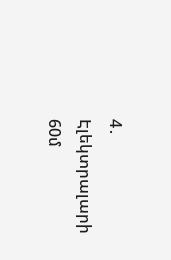4․ Էլեկտրալարի 60մ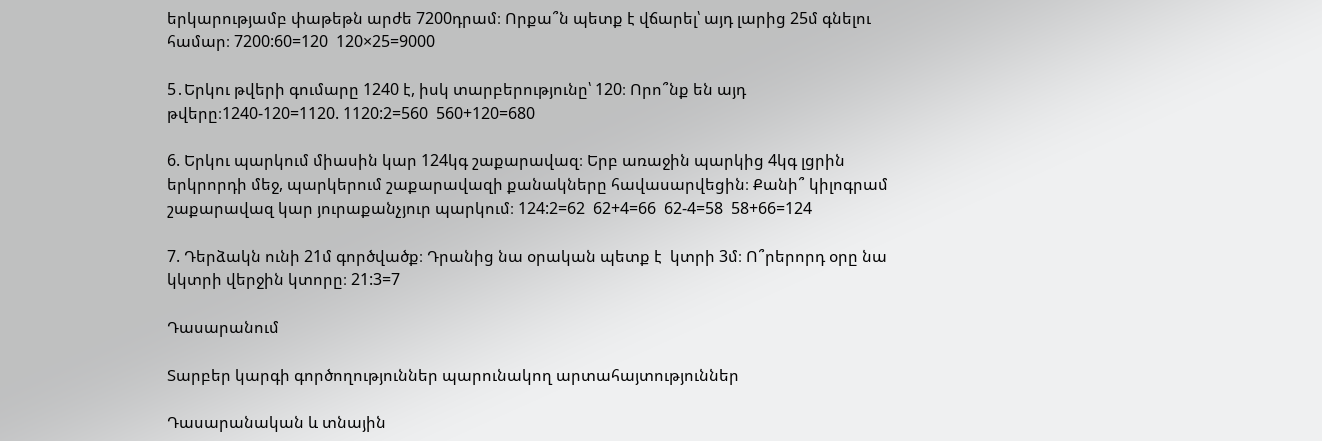երկարությամբ փաթեթն արժե 7200դրամ։ Որքա՞ն պետք է վճարել՝ այդ լարից 25մ գնելու համար։ 7200:60=120  120×25=9000

5․Երկու թվերի գումարը 1240 է, իսկ տարբերությունը՝ 120։ Որո՞նք են այդ թվերը։1240-120=1120. 1120:2=560  560+120=680

6. Երկու պարկում միասին կար 124կգ շաքարավազ։ Երբ առաջին պարկից 4կգ լցրին երկրորդի մեջ, պարկերում շաքարավազի քանակները հավասարվեցին։ Քանի՞ կիլոգրամ շաքարավազ կար յուրաքանչյուր պարկում։ 124:2=62  62+4=66  62-4=58  58+66=124

7. Դերձակն ունի 21մ գործվածք։ Դրանից նա օրական պետք է  կտրի 3մ։ Ո՞րերորդ օրը նա կկտրի վերջին կտորը։ 21:3=7

Դասարանում

Տարբեր կարգի գործողություններ պարունակող արտահայտություններ

Դասարանական և տնային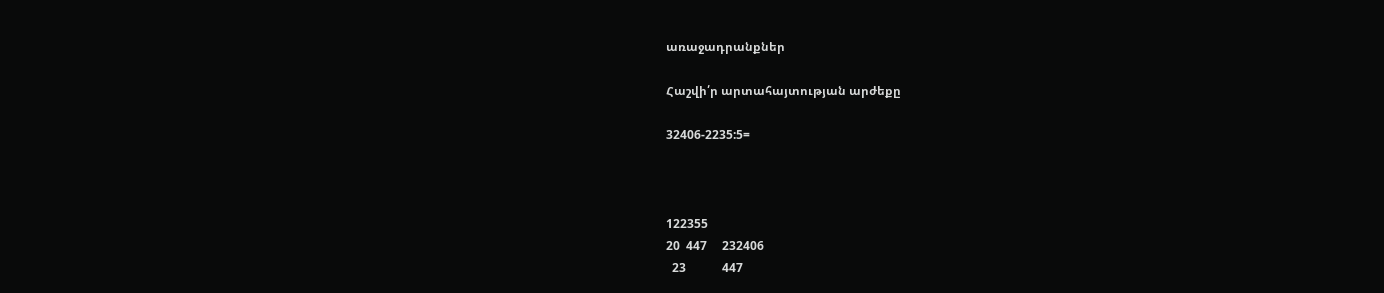առաջադրանքներ

Հաշվի՛ր արտահայտության արժեքը

32406-2235:5=



122355
20  447     232406
  23            447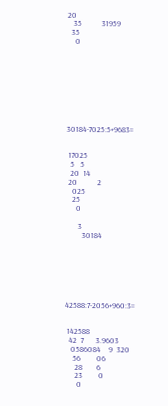20
   35          31959
  35
    0









30184-7025:5+9683=


 17025
  5   5
  20  14
 20          2
   025
   25
     0

      3
        30184







42588:7-2056+960:3=


 142588
  42  7      3.9603
   0586084    9  320
    56        06
     28       6
     23        0
      0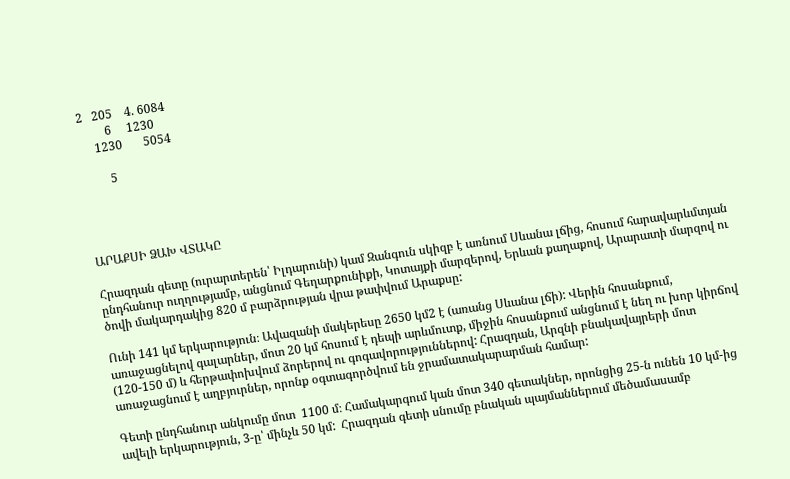2   205    4. 6084
         6     1230
     1230       5054

         5




ԱՐԱՔՍԻ ՁԱԽ ՎՏԱԿԸ

Հրազդան գետը (ուրարտերեն՝ Իլդարունի) կամ Զանգուն սկիզբ է առնում Սևանա լճից, հոսում հարավարևմտյան ընդհանուր ուղղությամբ, անցնում Գեղարքունիքի, Կոտայքի մարզերով, Երևան քաղաքով, Արարատի մարզով ու  ծովի մակարդակից 820 մ բարձրության վրա թափվում Արաքսը:

Ունի 141 կմ երկարություն։ Ավազանի մակերեսը 2650 կմ2 է (առանց Սևանա լճի): Վերին հոսանքում, առաջացնելով գալարներ, մոտ 20 կմ հոսում է դեպի արևմուտք, միջին հոսանքում անցնում է նեղ ու խոր կիրճով (120-150 մ) և հերթափոխվում ձորերով ու գոգավորություններով: Հրազդան, Արզնի բնակավայրերի մոտ առաջացնում է աղբյուրներ, որոնք օգտագործվում են ջրամատակարարման համար:

Գետի ընդհանուր անկումը մոտ  1100 մ։ Համակարգում կան մոտ 340 գետակներ, որոնցից 25-ն ունեն 10 կմ-ից ավելի երկարություն, 3-ը՝ մինչև 50 կմ:  Հրազդան գետի սնումը բնական պայմաններում մեծամասամբ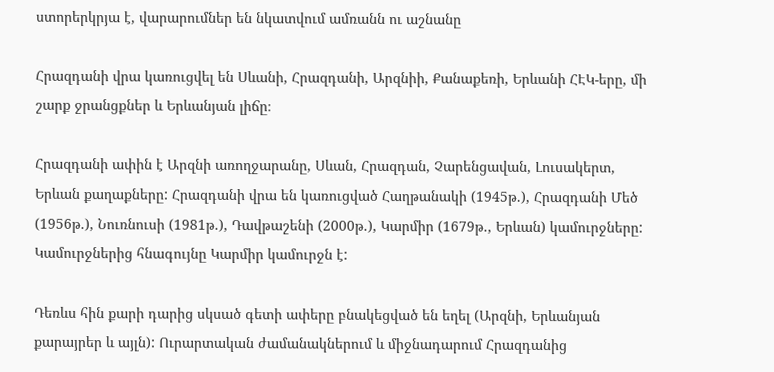ստորերկրյա է, վարարումներ են նկատվում ամռանն ու աշնանը

Հրազդանի վրա կառուցվել են Սևանի, Հրազդանի, Արզնիի, Քանաքեռի, Երևանի ՀԷԿ-երը, մի շարք ջրանցքներ և Երևանյան լիճը։

Հրազդանի ափին է Արզնի առողջարանը, Սևան, Հրազդան, Չարենցավան, Լուսակերտ, Երևան քաղաքները: Հրազդանի վրա են կառուցված Հաղթանակի (1945թ.), Հրազդանի Մեծ (1956թ.), Նուռնուսի (1981թ.), Դավթաշենի (2000թ.), Կարմիր (1679թ., Երևան) կամուրջները: Կամուրջներից հնագույնը Կարմիր կամուրջն է:

Դեռևս հին քարի դարից սկսած գետի ափերը բնակեցված են եղել (Արզնի, Երևանյան քարայրեր և այլն): Ուրարտական ժամանակներում և միջնադարում Հրազդանից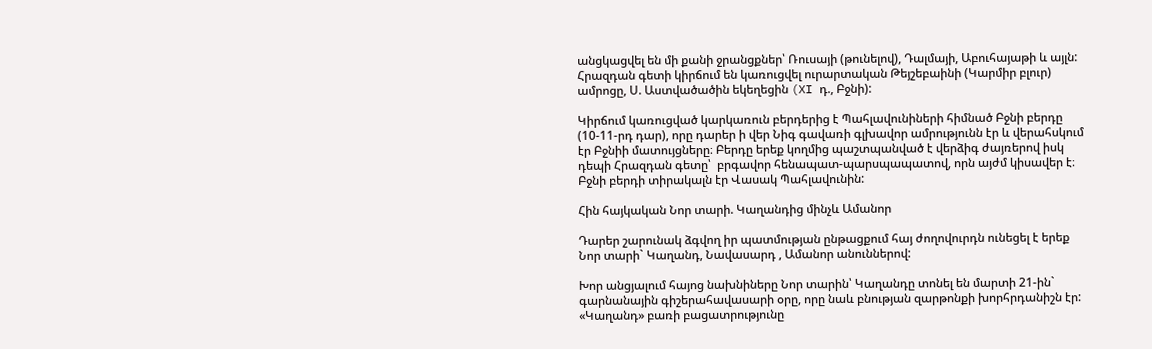անցկացվել են մի քանի ջրանցքներ՝ Ռուսայի (թունելով), Դալմայի, Աբուհայաթի և այլն: Հրազդան գետի կիրճում են կառուցվել ուրարտական Թեյշեբաինի (Կարմիր բլուր) ամրոցը, Ս. Աստվածածին եկեղեցին (XI դ., Բջնի):

Կիրճում կառուցված կարկառուն բերդերից է Պահլավունիների հիմնած Բջնի բերդը (10-11-րդ դար), որը դարեր ի վեր Նիգ գավառի գլխավոր ամրությունն էր և վերահսկում էր Բջնիի մատույցները։ Բերդը երեք կողմից պաշտպանված է վերձիգ ժայռերով իսկ դեպի Հրազդան գետը՝  բրգավոր հենապատ-պարսպապատով, որն այժմ կիսավեր է։ Բջնի բերդի տիրակալն էր Վասակ Պահլավունին:

Հին հայկական Նոր տարի. Կաղանդից մինչև Ամանոր

Դարեր շարունակ ձգվող իր պատմության ընթացքում հայ ժողովուրդն ունեցել է երեք Նոր տարի` Կաղանդ, Նավասարդ , Ամանոր անուններով:

Խոր անցյալում հայոց նախնիները Նոր տարին՝ Կաղանդը տոնել են մարտի 21-ին` գարնանային գիշերահավասարի օրը, որը նաև բնության զարթոնքի խորհրդանիշն էր: «Կաղանդ» բառի բացատրությունը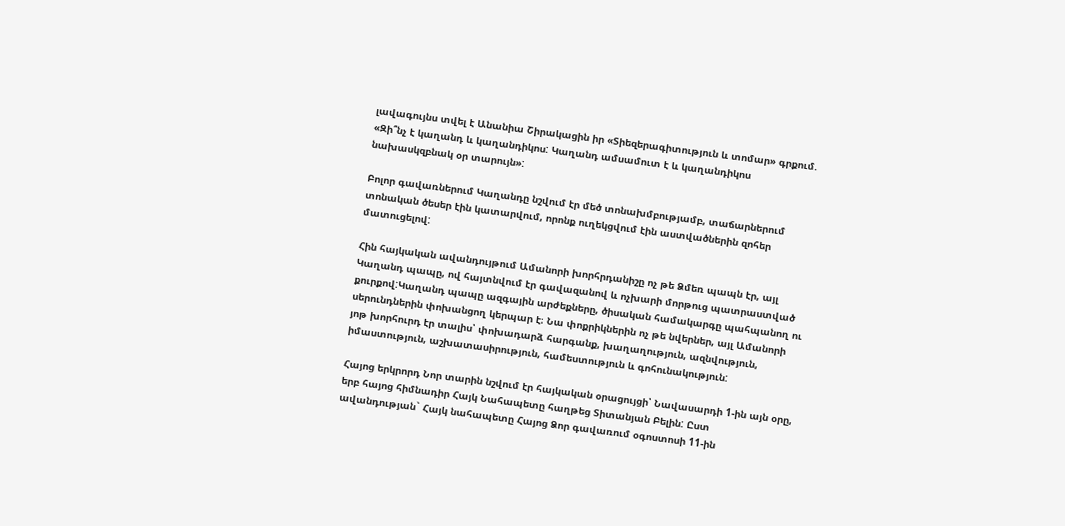լավագույնս տվել է Անանիա Շիրակացին իր «Տիեզերագիտություն և տոմար» գրքում. «Զի՞նչ է կաղանդ և կաղանդիկոս: Կաղանդ ամսամուտ է և կաղանդիկոս նախասկզբնակ օր տարույն»:

Բոլոր գավառներում Կաղանդը նշվում էր մեծ տոնախմբությամբ, տաճարներում տոնական ծեսեր էին կատարվում, որոնք ուղեկցվում էին աստվածներին զոհեր մատուցելով:

Հին հայկական ավանդույթում Ամանորի խորհրդանիշը ոչ թե Ձմեռ պապն էր, այլ Կաղանդ պապը, ով հայտնվում էր գավազանով և ոչխարի մորթուց պատրաստված քուրքով:Կաղանդ պապը ազգային արժեքները, ծիսական համակարգը պահպանող ու սերունդներին փոխանցող կերպար է։ Նա փոքրիկներին ոչ թե նվերներ, այլ Ամանորի յոթ խորհուրդ էր տալիս՝ փոխադարձ հարգանք, խաղաղություն, ազնվություն, իմաստություն, աշխատասիրություն, համեստություն և գոհունակություն:

Հայոց երկրորդ Նոր տարին նշվում էր հայկական օրացույցի՝ Նավասարդի 1-ին այն օրը, երբ հայոց հիմնադիր Հայկ Նահապետը հաղթեց Տիտանյան Բելին: Ըստ ավանդության` Հայկ նահապետը Հայոց Ձոր գավառում օգոստոսի 11-ին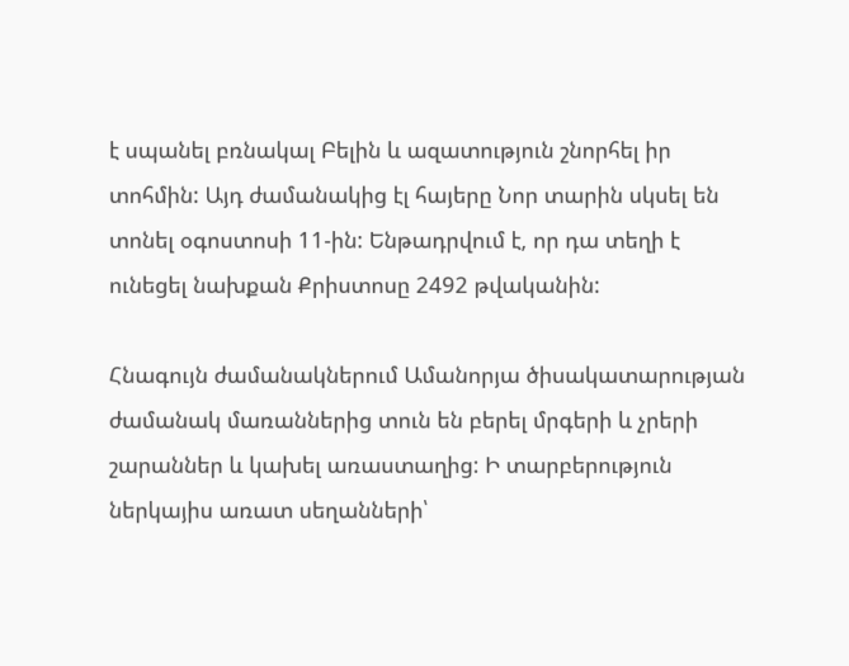է սպանել բռնակալ Բելին և ազատություն շնորհել իր տոհմին: Այդ ժամանակից էլ հայերը Նոր տարին սկսել են տոնել օգոստոսի 11-ին: Ենթադրվում է, որ դա տեղի է ունեցել նախքան Քրիստոսը 2492 թվականին:

Հնագույն ժամանակներում Ամանորյա ծիսակատարության ժամանակ մառաններից տուն են բերել մրգերի և չրերի շարաններ և կախել առաստաղից: Ի տարբերություն ներկայիս առատ սեղանների՝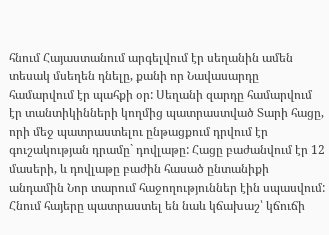հնում Հայաստանում արգելվում էր սեղանին ամեն տեսակ մսեղեն դնելը, քանի որ Նավասարդը համարվում էր պահքի օր: Սեղանի զարդը համարվում էր տանտիկինների կողմից պատրաստված Տարի հացը, որի մեջ պատրաստելու ընթացքում դրվում էր գուշակության դրամը` դովլաթը: Հացը բաժանվում էր 12 մասերի, և դովլաթը բաժին հասած ընտանիքի անդամին Նոր տարում հաջողություններ էին սպասվում: Հնում հայերը պատրաստել են նաև կճախաշ՝ կճուճի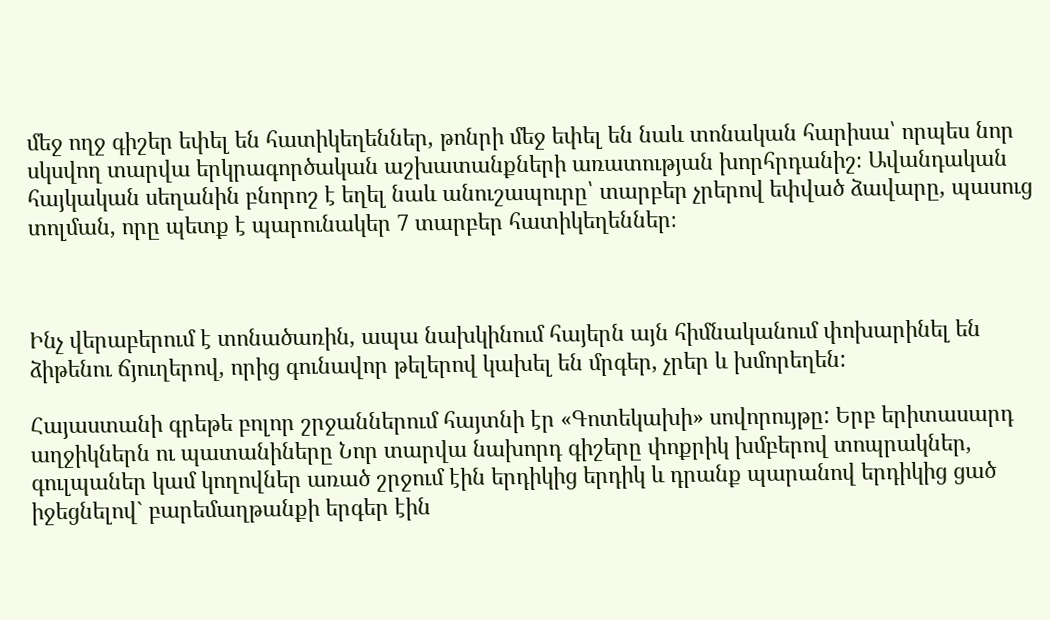մեջ ողջ գիշեր եփել են հատիկեղեններ, թոնրի մեջ եփել են նաև տոնական հարիսա՝ որպես նոր սկսվող տարվա երկրագործական աշխատանքների առատության խորհրդանիշ։ Ավանդական հայկական սեղանին բնորոշ է եղել նաև անուշապուրը՝ տարբեր չրերով եփված ձավարը, պասուց տոլման, որը պետք է պարունակեր 7 տարբեր հատիկեղեններ։



Ինչ վերաբերում է տոնածառին, ապա նախկինում հայերն այն հիմնականում փոխարինել են ձիթենու ճյուղերով, որից գունավոր թելերով կախել են մրգեր, չրեր և խմորեղեն:

Հայաստանի գրեթե բոլոր շրջաններում հայտնի էր «Գոտեկախի» սովորույթը: Երբ երիտասարդ աղջիկներն ու պատանիները Նոր տարվա նախորդ գիշերը փոքրիկ խմբերով տոպրակներ, գուլպաներ կամ կողովներ առած շրջում էին երդիկից երդիկ և դրանք պարանով երդիկից ցած իջեցնելով` բարեմաղթանքի երգեր էին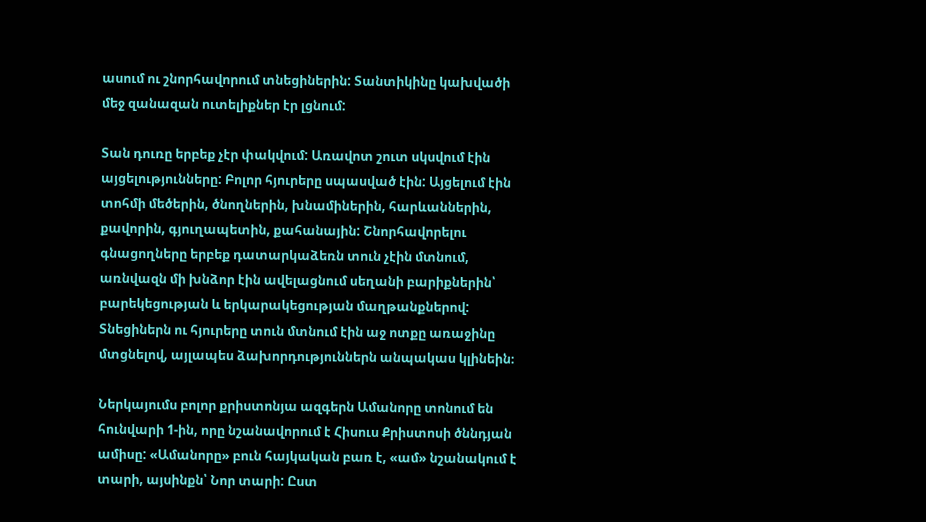ասում ու շնորհավորում տնեցիներին: Տանտիկինը կախվածի մեջ զանազան ուտելիքներ էր լցնում:

Տան դուռը երբեք չէր փակվում: Առավոտ շուտ սկսվում էին այցելությունները: Բոլոր հյուրերը սպասված էին: Այցելում էին տոհմի մեծերին, ծնողներին, խնամիներին, հարևաններին, քավորին, գյուղապետին, քահանային: Շնորհավորելու գնացողները երբեք դատարկաձեռն տուն չէին մտնում, առնվազն մի խնձոր էին ավելացնում սեղանի բարիքներին՝ բարեկեցության և երկարակեցության մաղթանքներով: Տնեցիներն ու հյուրերը տուն մտնում էին աջ ոտքը առաջինը մտցնելով, այլապես ձախորդություններն անպակաս կլինեին։

Ներկայումս բոլոր քրիստոնյա ազգերն Ամանորը տոնում են հունվարի 1-ին, որը նշանավորում է Հիսուս Քրիստոսի ծննդյան ամիսը: «Ամանորը» բուն հայկական բառ է, «ամ» նշանակում է տարի, այսինքն՝ Նոր տարի: Ըստ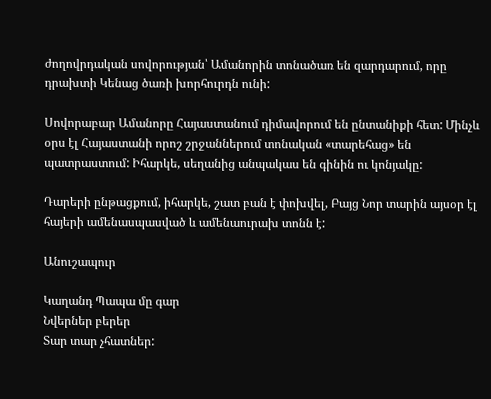ժողովրդական սովորության՝ Ամանորին տոնածառ են զարդարում, որը դրախտի Կենաց ծառի խորհուրդն ունի:

Սովորաբար Ամանորը Հայաստանում դիմավորում են ընտանիքի հետ: Մինչև օրս էլ Հայաստանի որոշ շրջաններում տոնական «տարեհաց» են պատրաստում: Իհարկե, սեղանից անպակաս են գինին ու կոնյակը:

Դարերի ընթացքում, իհարկե, շատ բան է փոխվել, Բայց Նոր տարին այսօր էլ հայերի ամենասպասված և ամենաուրախ տոնն է:

Անուշապուր

Կաղանդ Պապա մը գար
Նվերներ բերեր
Տար տար չհատներ: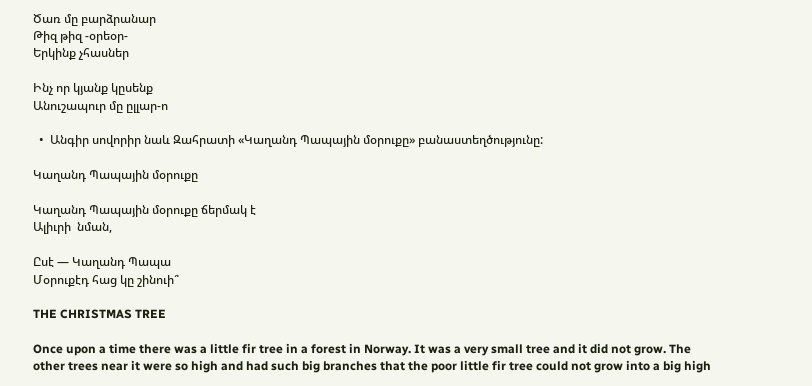Ծառ մը բարձրանար
Թիզ թիզ -օրեօր-
Երկինք չհասներ

Ինչ որ կյանք կըսենք
Անուշապուր մը ըլլար-ո

  •  Անգիր սովորիր նաև Զահրատի «Կաղանդ Պապային մօրուքը» բանաստեղծությունը:

Կաղանդ Պապային մօրուքը

Կաղանդ Պապային մօրուքը ճերմակ է
Ալիւրի  նման,

Ըսէ — Կաղանդ Պապա
Մօրուքէդ հաց կը շինուի՞

THE CHRISTMAS TREE

Once upon a time there was a little fir tree in a forest in Norway. It was a very small tree and it did not grow. The other trees near it were so high and had such big branches that the poor little fir tree could not grow into a big high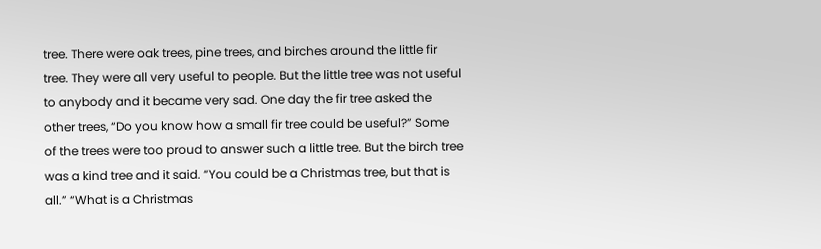tree. There were oak trees, pine trees, and birches around the little fir tree. They were all very useful to people. But the little tree was not useful to anybody and it became very sad. One day the fir tree asked the other trees, “Do you know how a small fir tree could be useful?” Some of the trees were too proud to answer such a little tree. But the birch tree was a kind tree and it said. “You could be a Christmas tree, but that is all.” “What is a Christmas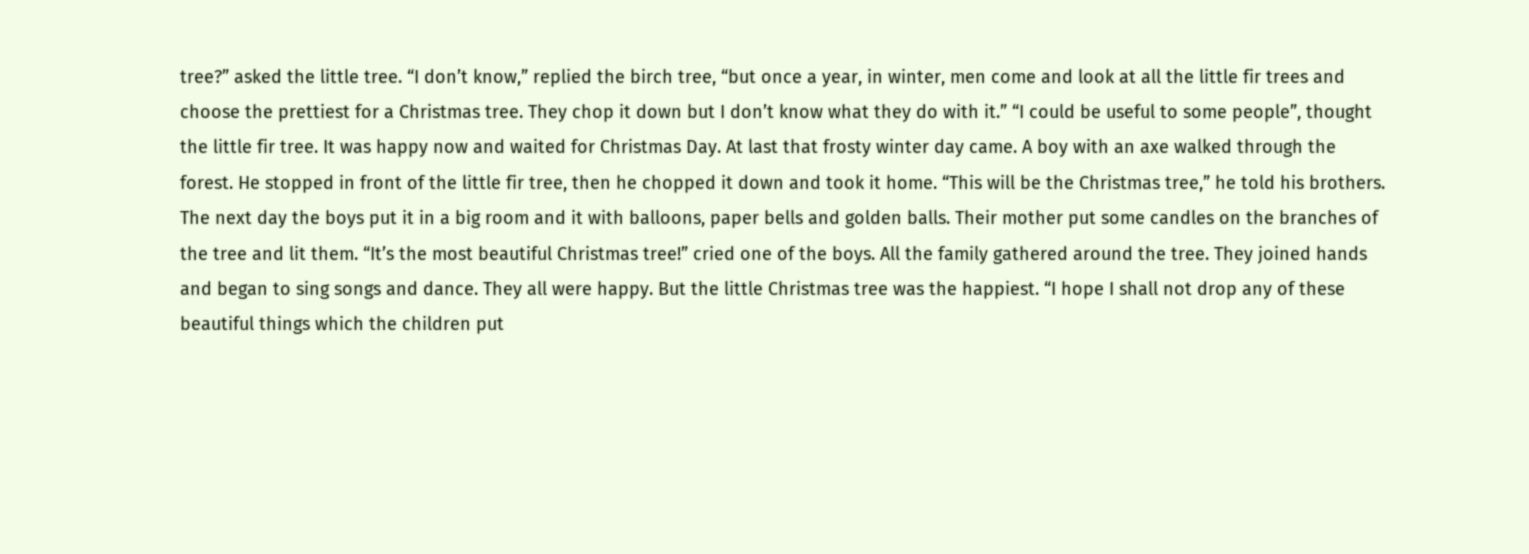tree?” asked the little tree. “I don’t know,” replied the birch tree, “but once a year, in winter, men come and look at all the little fir trees and choose the prettiest for a Christmas tree. They chop it down but I don’t know what they do with it.” “I could be useful to some people”, thought the little fir tree. It was happy now and waited for Christmas Day. At last that frosty winter day came. A boy with an axe walked through the forest. He stopped in front of the little fir tree, then he chopped it down and took it home. “This will be the Christmas tree,” he told his brothers. The next day the boys put it in a big room and it with balloons, paper bells and golden balls. Their mother put some candles on the branches of the tree and lit them. “It’s the most beautiful Christmas tree!” cried one of the boys. All the family gathered around the tree. They joined hands and began to sing songs and dance. They all were happy. But the little Christmas tree was the happiest. “I hope I shall not drop any of these beautiful things which the children put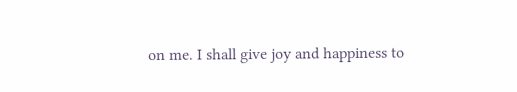on me. I shall give joy and happiness to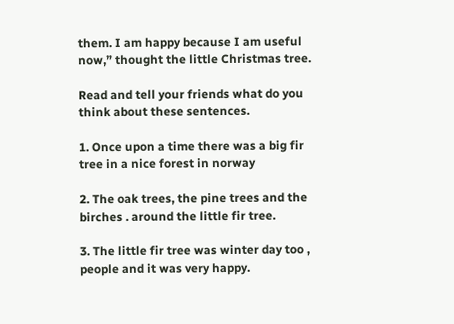them. I am happy because I am useful now,” thought the little Christmas tree.

Read and tell your friends what do you think about these sentences.

1. Once upon a time there was a big fir tree in a nice forest in norway

2. The oak trees, the pine trees and the birches . around the little fir tree.

3. The little fir tree was winter day too , people and it was very happy.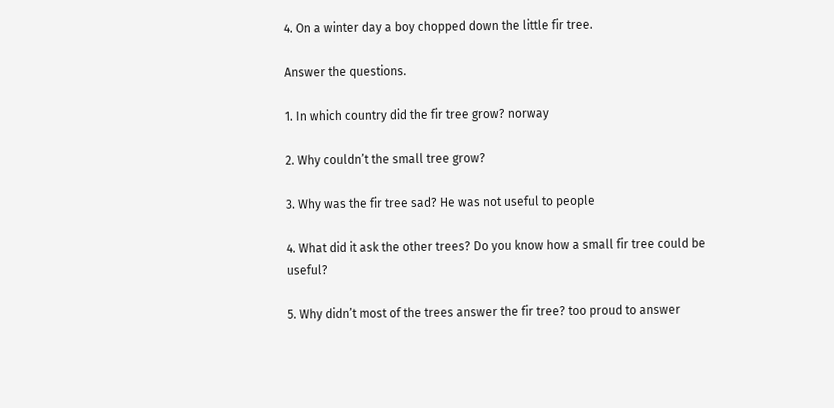4. On a winter day a boy chopped down the little fir tree.

Answer the questions.

1. In which country did the fir tree grow? norway

2. Why couldn’t the small tree grow?

3. Why was the fir tree sad? He was not useful to people

4. What did it ask the other trees? Do you know how a small fir tree could be useful?

5. Why didn’t most of the trees answer the fir tree? too proud to answer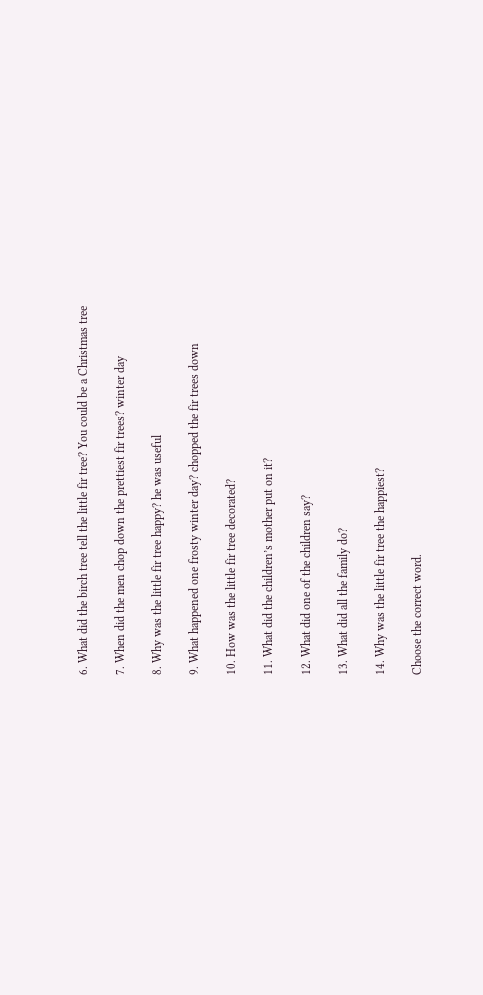6. What did the birch tree tell the little fir tree? You could be a Christmas tree

7. When did the men chop down the prettiest fir trees? winter day

8. Why was the little fir tree happy? he was useful

9. What happened one frosty winter day? chopped the fir trees down

10. How was the little fir tree decorated?

11. What did the children’s mother put on it?

12. What did one of the children say?

13. What did all the family do?

14. Why was the little fir tree the happiest?

Choose the correct word.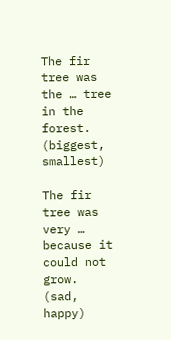The fir tree was the … tree in the forest. (biggest, smallest)

The fir tree was very … because it could not grow. (sad, happy)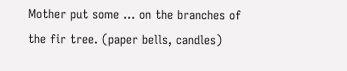Mother put some … on the branches of the fir tree. (paper bells, candles)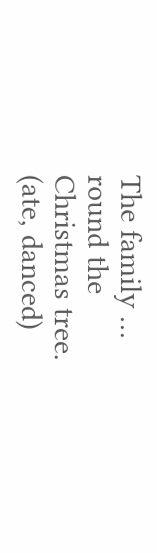The family … round the Christmas tree. (ate, danced)